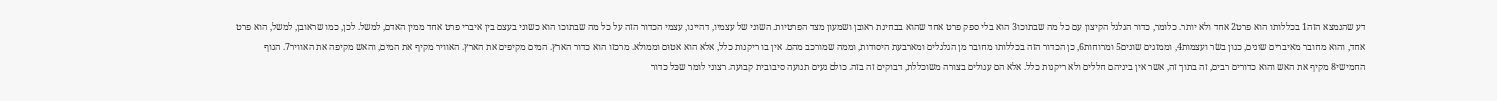דע שהנמצא הזה1 בכללותו הוא פרט2 אחד ולא יותר. כלומר, כדור הגלגל הקיצון עם כל מה שבתוכו3 הוא בלי ספק פרט אחד שהוא בבחינת ראובן ושמעון מצד הפרטיות. השוני של עצמיו, דהיינו, עצמי הכדור הזה על כל מה שבתוכו הוא כשוני בעצם בין איברי פרט אחד ממין האדם, למשל. לכן, כמו שראובן, למשל, הוא פרט אחד, והוא מחובר מאיברים שונים, כגון בשׂר ועצמות4, וממזגים שונים5 ומרוחות6, כן הכדור הזה בכללותו מחובר מן הגלגלים ומארבעת היסודות, וממה שמורכב מהם. אין בו ריקנות כלל, אלא הוא אטוּם וממולא. מרכזו הוא כדור הארץ. המים מקיפים את הארץ. האוויר מקיף את המים, והאש מקיפה את האוויר7. הגוף החמישי8 מקיף את האש והוא כדורים רבים, זה בתוך זה, אשר אין ביניהם חללים ולא ריקנות כלל. אלא הם עגולים בצורה משוכללת, דבוקים זה בזה. כולם נעים תנועה סיבובית קבועה. רצוני לומר שכּל כדור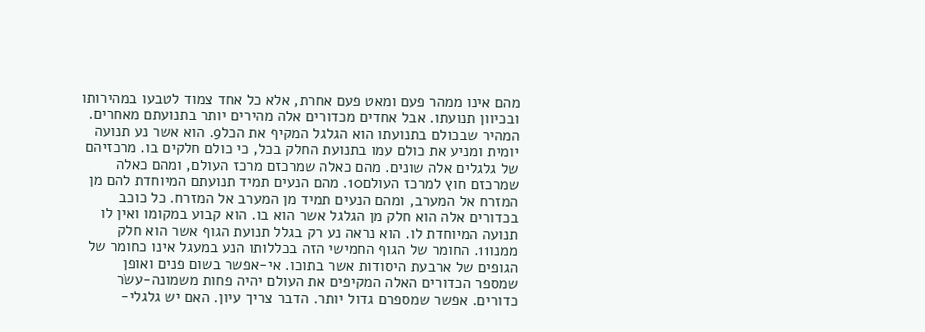מהם אינו ממהר פעם ומאט פעם אחרת, אלא כל אחד צמוד לטבעו במהירותו ובכיוון תנועתו. אבל אחדים מכדורים אלה מהירים יותר בתנועתם מאחרים. המהיר שבכולם בתנועתו הוא הגלגל המקיף את הכל9. הוא אשר נע תנועה יומית ומניע את כולם עמו בתנועת החלק בכל, כי כולם חלקים בו. מרכזיהם של גלגלים אלה שונים. מהם כאלה שמרכזם מרכז העולם, ומהם כאלה שמרכזם חוץ למרכז העולם10. מהם הנעים תמיד תנועתם המיוחדת להם מן המזרח אל המערב, ומהם הנעים תמיד מן המערב אל המזרח. כל כוכב בכדורים אלה הוא חלק מן הגלגל אשר הוא בו. הוא קבוע במקומו ואין לו תנועה המיוחדת לו. הוא נראה נע רק בגלל תנועת הגוף אשר הוא חלק ממנו11. החומר של הגוף החמישי הזה בכללותו הנע במעגל אינו כחומר של הגופים של ארבעת היסודות אשר בתוכו. אי-אפשר בשום פנים ואופן שמספר הכדורים האלה המקיפים את העולם יהיה פחות משמונה-עשׂר כדורים. אפשר שמספרם גדול יותר. הדבר צריך עיון. האם יש גלגלי-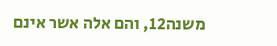משנה12, והם אלה אשר אינם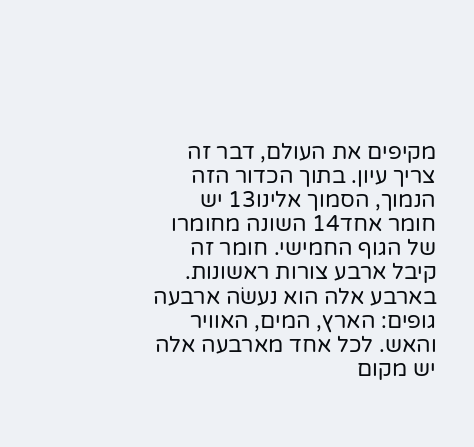מקיפים את העולם, דבר זה צריך עיון. בתוך הכדור הזה הנמוך, הסמוך אלינו13 יש חומר אחד14 השונה מחומרו של הגוף החמישי. חומר זה קיבל ארבע צורות ראשונות. בארבע אלה הוא נעשׂה ארבעה גופים: הארץ, המים, האוויר והאש. לכל אחד מארבעה אלה יש מקום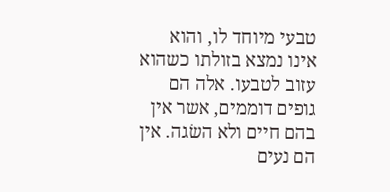טבעי מיוחד לו, והוא אינו נמצא בזולתו כשהוא עזוב לטבעו. אלה הם גופים דוממים, אשר אין בהם חיים ולא השׂגה. אין הם נעים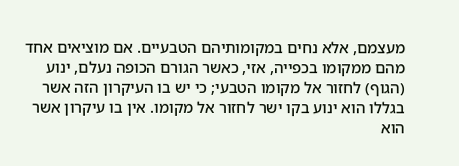מעצמם, אלא נחים במקומותיהם הטבעיים. אם מוציאים אחד מהם ממקומו בכפייה, אזי, כאשר הגורם הכופה נעלם, ינוע (הגוף) לחזור אל מקומו הטבעי; כי יש בו העיקרון הזה אשר בגללו הוא ינוע בקו ישר לחזור אל מקומו. אין בו עיקרון אשר הוא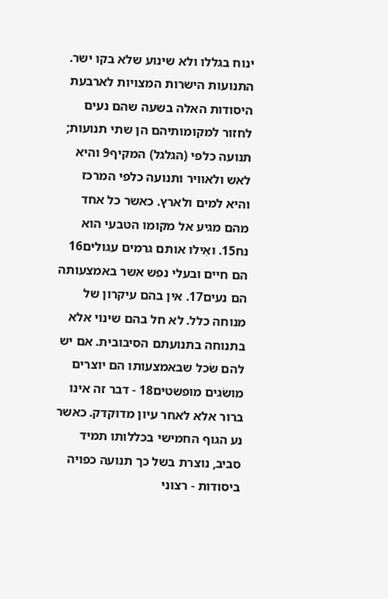ינוח בגללו ולא שינוע שלא בקו ישר. התנועות הישרות המצויות לארבעת היסודות האלה בשעה שהם נעים לחזור למקומותיהם הן שתי תנועות; תנועה כלפי (הגלגל) המקיף9 והיא לאש ולאוויר ותנועה כלפי המרכז והיא למים ולארץ. כאשר כל אחד מהם מגיע אל מקומו הטבעי הוא נח15. ואִילו אותם גרמים עגולים16 הם חיים ובעלי נפש אשר באמצעותה הם נעים17. אין בהם עיקרון של מנוחה כלל. לא חל בהם שינוי אלא בתנוחה בתנועתם הסיבובית. אם יש להם שׂכל שבאמצעותו הם יוצרים מושׂגים מופשטים18 - דבר זה אינו ברור אלא לאחר עיון מדוקדק. כאשר נע הגוף החמישי בכללותו תמיד סביב, נוצרת בשל כך תנועה כפויה ביסודות - רצוני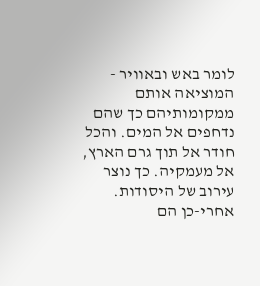לומר באש ובאוויר - המוציאה אותם ממקומותיהם כך שהם נדחפים אל המים. והכל חודר אל תוך גרם הארץ, אל מעמקיה. כך נוצר עירוב של היסודות. אחרי-כן הם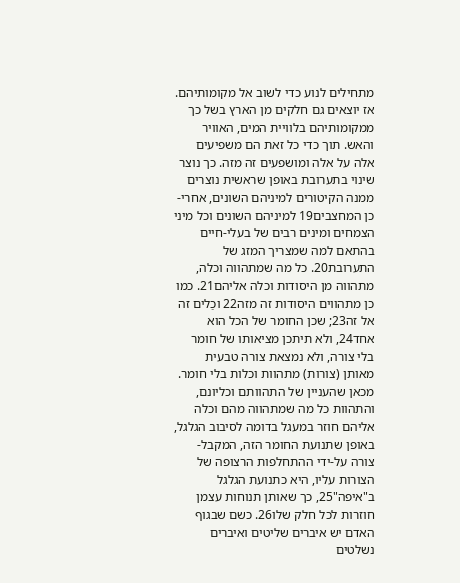מתחילים לנוע כדי לשוב אל מקומותיהם. אז יוצאים גם חלקים מן הארץ בשל כך ממקומותיהם בלוויית המים, האוויר והאש. תוך כדי כל זאת הם משפיעים אלה על אלה ומושפעים זה מזה. כך נוצר שינוי בתערובת באופן שראשית נוצרים ממנה הקיטורים למיניהם השונים, אחרי-כן המחצבים19 למיניהם השונים וכל מיני הצמחים ומינים רבים של בעלי-חיים בהתאם למה שמצריך המזג של התערובת20. כל מה שמתהווה וכלה, מתהווה מן היסודות וכלה אליהם21. כמו כן מתהווים היסודות זה מזה22 וכַלים זה אל זה23; שכן החומר של הכל הוא אחד24, ולא תיתכן מציאותו של חומר בלי צורה, ולא נמצאת צורה טבעית מאותן (צורות) מתהוות וכלות בלי חומר. מכאן שהעניין של התהוותם וכליונם, והתהוות כל מה שמתהווה מהם וכלה אליהם חוזר במעגל בדומה לסיבוב הגלגל, באופן שתנועת החומר הזה, המקבל-צורה על-ידי ההתחלפות הרצופה של הצורות עליו, היא כתנועת הגלגל ב"איפה"25, כך שאותן תנוחות עצמן חוזרות לכל חלק שלו26. כשם שבגוף האדם יש איברים שליטים ואיברים נשלטים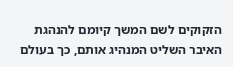הזקוקים לשם המשך קיומם להנהגת האיבר השליט המנהיג אותם, כך בעולם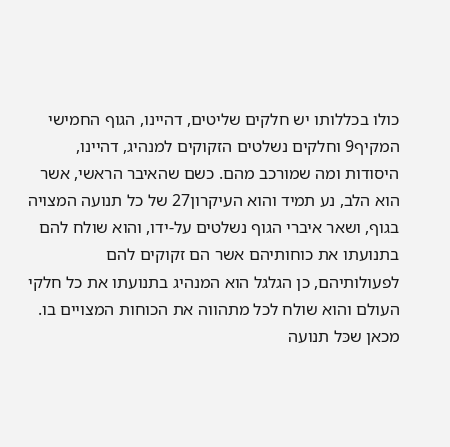כולו בכללותו יש חלקים שליטים, דהיינו, הגוף החמישי המקיף9 וחלקים נשלטים הזקוקים למנהיג, דהיינו, היסודות ומה שמורכב מהם. כשם שהאיבר הראשי, אשר הוא הלב, נע תמיד והוא העיקרון27 של כל תנועה המצויה בגוף, ושאר איברי הגוף נשלטים על-ידו, והוא שולח להם בתנועתו את כוחותיהם אשר הם זקוקים להם לפעולותיהם, כן הגלגל הוא המנהיג בתנועתו את כל חלקי העולם והוא שולח לכל מתהווה את הכוחות המצויים בו. מכאן שכּל תנועה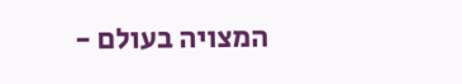המצויה בעולם -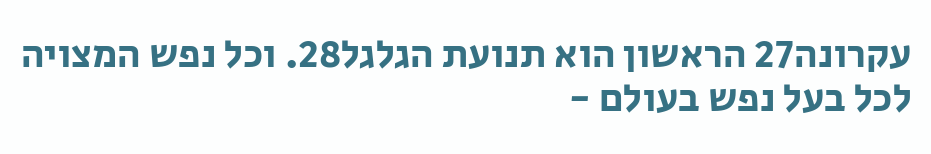עקרונה27 הראשון הוא תנועת הגלגל28. וכל נפש המצויה לכל בעל נפש בעולם -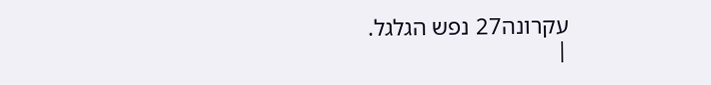עקרונה27 נפש הגלגל.
|